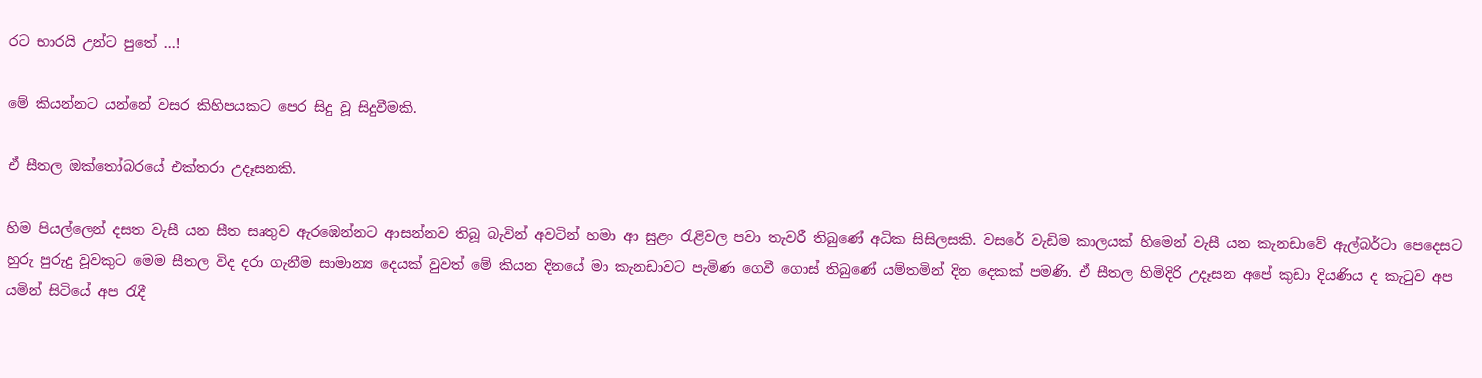රට භාරයි උන්ට පුතේ …!

මේ කියන්නට යන්නේ වසර කිහිපයකට පෙර සිදු වූ සිදුවීමකි.

ඒ සීතල ඔක්තෝබරයේ එක්තරා උදෑසනකි.

හිම පියල්ලෙන් දසත වැසී යන සීත සෘතුව ඇරඹෙන්නට ආසන්නව තිබූ බැවින් අවටින් හමා ආ සුළං රැළිවල පවා තැවරී තිබුණේ අධික සිසිලසකි. වසරේ වැඩිම කාලයක් හිමෙන් වැසී යන කැනඩාවේ ඇල්බර්ටා පෙදෙසට හුරු පුරුදු වූවකුට මෙම සීතල විද දරා ගැනීම සාමාන්‍ය දෙයක් වුවත් මේ කියන දිනයේ මා කැනඩාවට පැමිණ ගෙවී ගොස් තිබුණේ යම්තමින් දින දෙකක් පමණි. ඒ සීතල හිමිදිරි උදෑසන අපේ කුඩා දියණිය ද කැටුව අප යමින් සිටියේ අප රැදී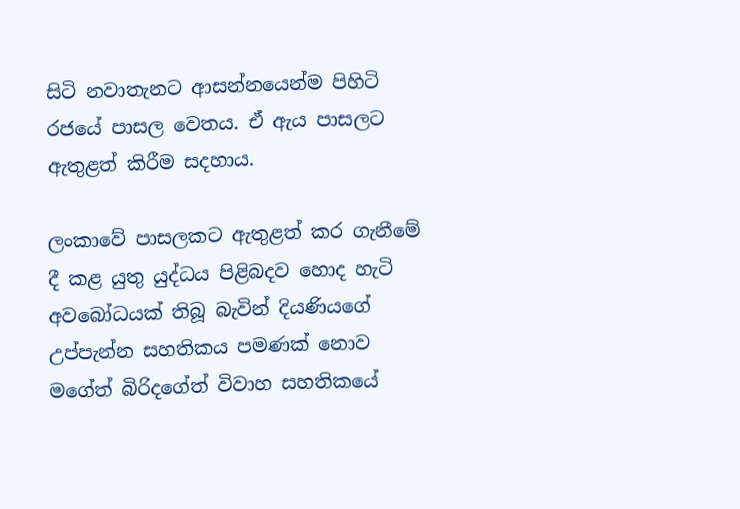සිටි නවාතැනට ආසන්නයෙන්ම පිහිටි රජයේ පාසල වෙතය. ඒ ඇය පාසලට ඇතුළත් කිරීම සදහාය.

ලංකාවේ පාසලකට ඇතුළත් කර ගැනීමේ දී කළ යුතු යුද්ධය පිළිබදව හොද හැටි අවබෝධයක් තිබූ බැවින් දියණියගේ උප්පැන්න සහතිකය පමණක් නොව මගේත් බිරිදගේත් විවාහ සහතිකයේ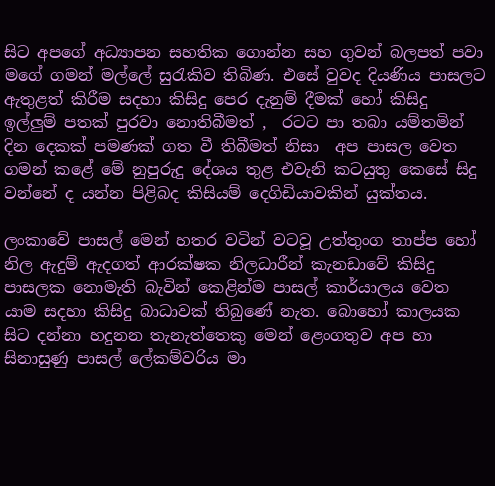සිට අපගේ අධ්‍යාපන සහතික ගොන්න සහ ගුවන් බලපත් පවා මගේ ගමන් මල්ලේ සුරැකිව තිබිණ. එසේ වුවද දියණිය පාසලට ඇතුළත් කිරීම සදහා කිසිදු පෙර දැනුම් දීමක් හෝ කිසිදු ඉල්ලුම් පතක් පුරවා නොතිබීමත් ,  රටට පා තබා යම්තමින් දින දෙකක් පමණක් ගත වී තිබීමත් නිසා  අප පාසල වෙත ගමන් කළේ මේ නුපුරුදු දේශය තුළ එවැනි කටයුතු කෙසේ සිදු වන්නේ ද යන්න පිළිබද කිසියම් දෙගිඩියාවකින් යුක්තය.

ලංකාවේ පාසල් මෙන් හතර වටින් වටවූ උත්තුංග තාප්ප හෝ නිල ඇදුම් ඇදගත් ආරක්ෂක නිලධාරීන් කැනඩාවේ කිසිදු පාසලක නොමැති බැවින් කෙළින්ම පාසල් කාර්යාලය වෙත යාම සදහා කිසිදු බාධාවක් තිබුණේ නැත. බොහෝ කාලයක සිට දන්නා හදුනන තැනැත්තෙකු මෙන් ළෙංගතුව අප හා සිනාසුණු පාසල් ලේකම්වරිය මා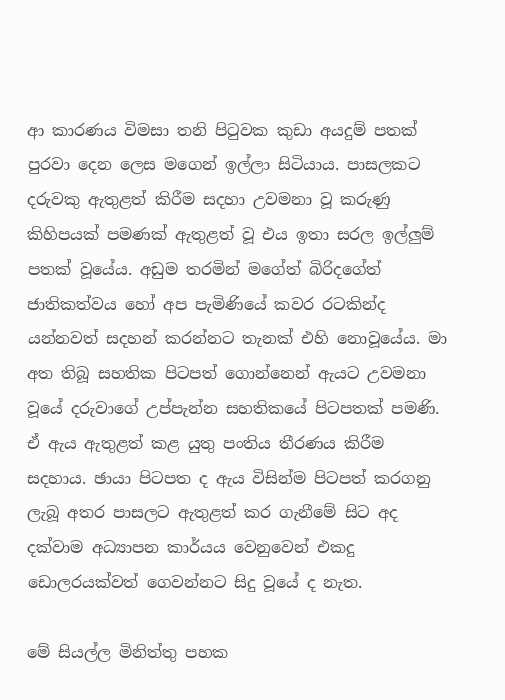ආ කාරණය විමසා තනි පිටුවක කුඩා අයදුම් පතක් පුරවා දෙන ලෙස මගෙන් ඉල්ලා සිටියාය. පාසලකට දරුවකු ඇතුළත් කිරීම සදහා උවමනා වූ කරුණු කිහිපයක් පමණක් ඇතුළත් වූ එය ඉතා සරල ඉල්ලුම් පතක් වූයේය. අඩුම තරමින් මගේත් බිරිදගේත් ජාතිකත්වය හෝ අප පැමිණියේ කවර රටකින්ද යන්නවත් සදහන් කරන්නට තැනක් එහි නොවූයේය. මා අත තිබූ සහතික පිටපත් ගොන්නෙන් ඇයට උවමනා වූයේ දරුවාගේ උප්පැන්න සහතිකයේ පිටපතක් පමණි. ඒ ඇය ඇතුළත් කළ යුතු පංතිය තීරණය කිරීම සදහාය. ඡායා පිටපත ද ඇය විසින්ම පිටපත් කරගනු ලැබූ අතර පාසලට ඇතුළත් කර ගැනීමේ සිට අද දක්වාම අධ්‍යාපන කාර්යය වෙනුවෙන් එකදු ඩොලරයක්වත් ගෙවන්නට සිදු වූයේ ද නැත.

මේ සියල්ල මිනිත්තු පහක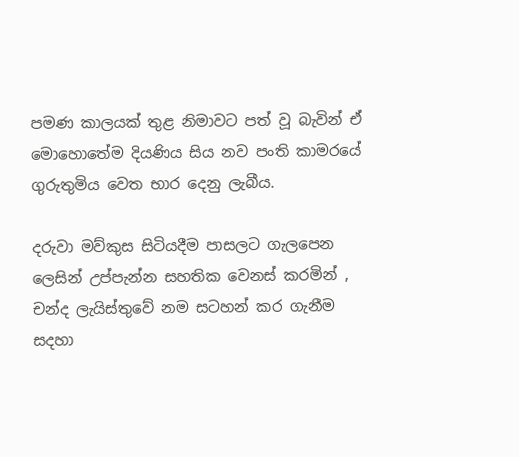පමණ කාලයක් තුළ නිමාවට පත් වූ බැවින් ඒ මොහොතේම දියණිය සිය නව පංති කාමරයේ ගුරුතුමිය වෙත භාර දෙනු ලැබීය.

දරුවා මව්කුස සිටියදීම පාසලට ගැලපෙන ලෙසින් උප්පැන්න සහතික වෙනස් කරමින් , චන්ද ලැයිස්තුවේ නම සටහන් කර ගැනීම සදහා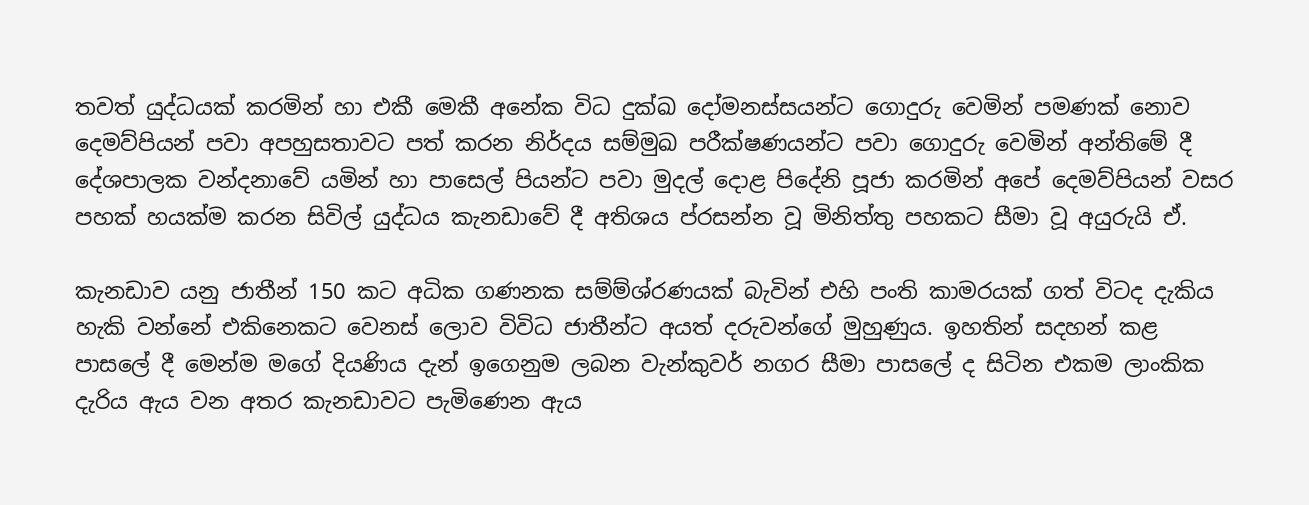තවත් යුද්ධයක් කරමින් හා එකී මෙකී අනේක විධ දුක්ඛ දෝමනස්සයන්ට ගොදුරු වෙමින් පමණක් නොව දෙමව්පියන් පවා අපහුසතාවට පත් කරන නිර්දය සම්මුඛ පරීක්ෂණයන්ට පවා ගොදුරු වෙමින් අන්තිමේ දී දේශපාලක වන්දනාවේ යමින් හා පාසෙල් පියන්ට පවා මුදල් දොළ පිදේනි පූජා කරමින් අපේ දෙමව්පියන් වසර පහක් හයක්ම කරන සිවිල් යුද්ධය කැනඩාවේ දී අතිශය ප්රසන්න වූ මිනිත්තු පහකට සීමා වූ අයුරුයි ඒ.

කැනඩාව යනු ජාතීන් 150 කට අධික ගණනක සම්ම්ශ්රණයක් බැවින් එහි පංති කාමරයක් ගත් විටද දැකිය හැකි වන්නේ එකිනෙකට වෙනස් ලොව විවිධ ජාතීන්ට අයත් දරුවන්ගේ මුහුණුය. ඉහතින් සදහන් කළ පාසලේ දී මෙන්ම මගේ දියණිය දැන් ඉගෙනුම ලබන වැන්කුවර් නගර සීමා පාසලේ ද සිටින එකම ලාංකික දැරිය ඇය වන අතර කැනඩාවට පැමිණෙන ඇය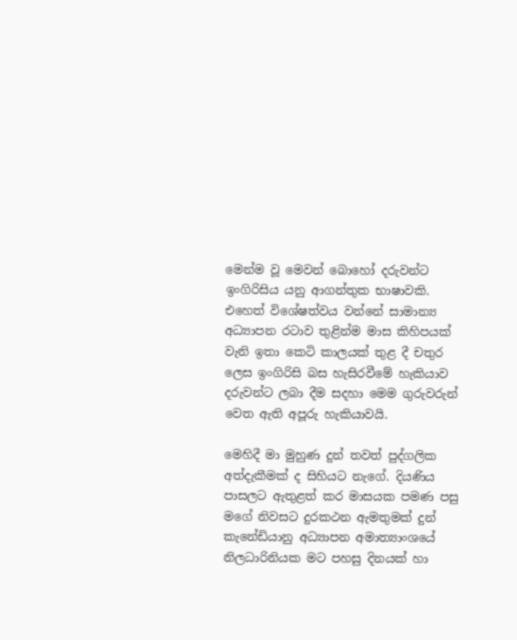මෙන්ම වූ මෙවන් බොහෝ දරුවන්ට ඉංගිරිසිය යනු ආගන්තුක භාෂාවකි. එහෙත් විශේෂත්වය වන්නේ සාමාන්‍ය අධ්‍යාපන රටාව තුළින්ම මාස කිහිපයක් වැනි ඉතා කෙටි කාලයක් තුළ දී චතුර ලෙස ඉංගිරිසි බස හැසිරවීමේ හැකියාව දරුවන්ට ලබා දීම සදහා මෙම ගුරුවරුන් වෙත ඇති අපූරු හැකියාවයි.

මෙහිදී මා මුහුණ දුන් තවත් පුද්ගලික අත්දැකීමක් ද සිහියට නැගේ. දියණිය පාසලට ඇතුළත් කර මාසයක පමණ පසු මගේ නිවසට දුරකථන ඇමතුමක් දුන් කැනේඩියානු අධ්‍යාපන අමාත්‍යාංශයේ නිලධාරිනියක මට පහසු දිනයක් හා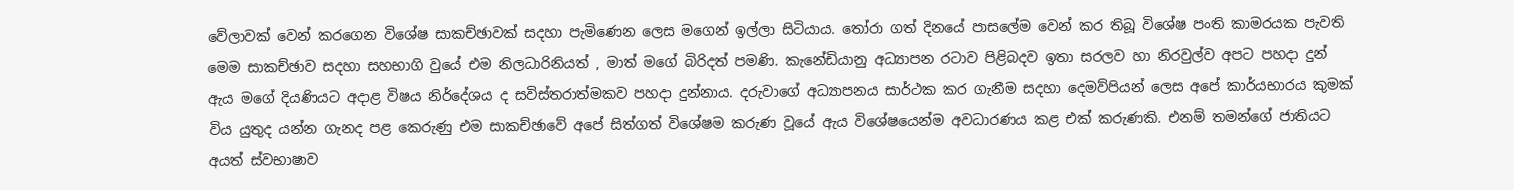වේලාවක් වෙන් කරගෙන විශේෂ සාකච්ඡාවක් සදහා පැමිණෙන ලෙස මගෙන් ඉල්ලා සිටියාය. තෝරා ගත් දිනයේ පාසලේම වෙන් කර තිබූ විශේෂ පංති කාමරයක පැවති මෙම සාකච්ඡාව සදහා සහභාගි වුයේ එම නිලධාරිනියත් , මාත් මගේ බිරිදත් පමණි. කැනේඩියානු අධ්‍යාපන රටාව පිළිබදව ඉතා සරලව හා නිරවුල්ව අපට පහදා දුන් ඇය මගේ දියණියට අදාළ විෂය නිර්දේශය ද සවිස්තරාත්මකව පහදා දුන්නාය. දරුවාගේ අධ්‍යාපනය සාර්ථක කර ගැනීම සදහා දෙමව්පියන් ලෙස අපේ කාර්යභාරය කුමක් විය යුතුද යන්න ගැනද පළ කෙරුණු එම සාකච්ඡාවේ අපේ සිත්ගත් විශේෂම කරුණ වූයේ ඇය විශේෂයෙන්ම අවධාරණය කළ එක් කරුණකි. එනම් තමන්ගේ ජාතියට අයත් ස්වභාෂාව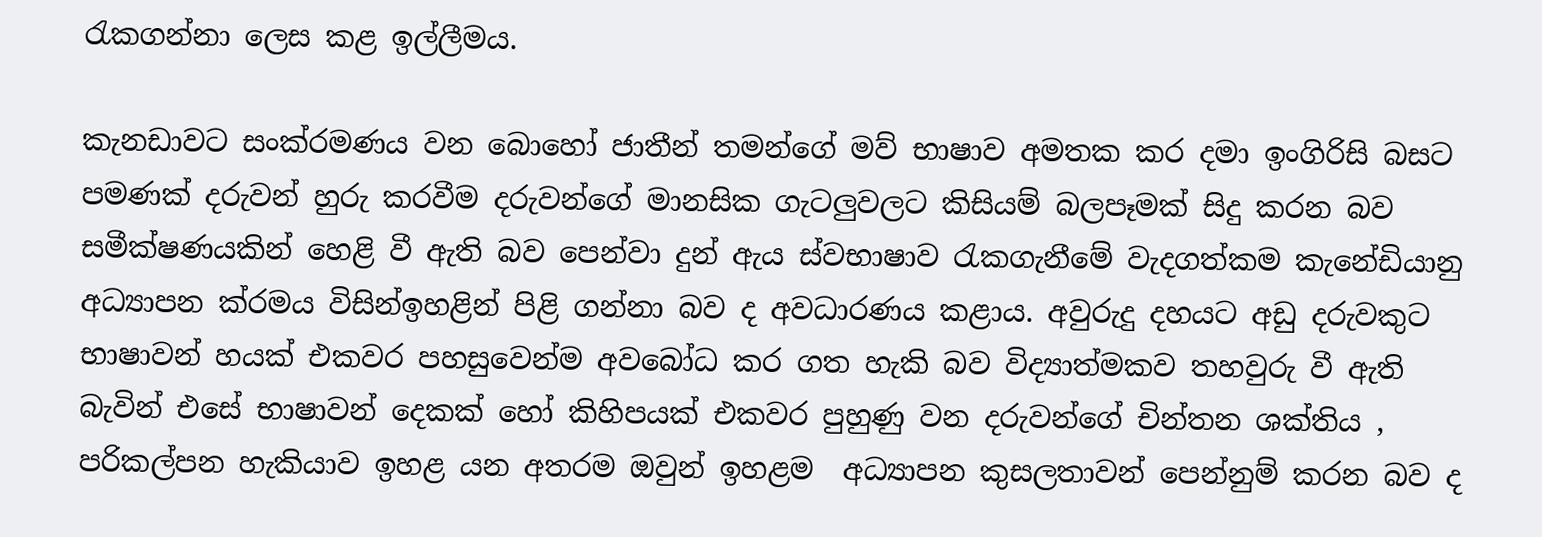රැකගන්නා ලෙස කළ ඉල්ලීමය.

කැනඩාවට සංක්රමණය වන බොහෝ ජාතීන් තමන්ගේ මව් භාෂාව අමතක කර දමා ඉංගිරිසි බසට පමණක් දරුවන් හුරු කරවීම දරුවන්ගේ මානසික ගැටලුවලට කිසියම් බලපෑමක් සිදු කරන බව සමීක්ෂණයකින් හෙළි වී ඇති බව පෙන්වා දුන් ඇය ස්වභාෂාව රැකගැනීමේ වැදගත්කම කැනේඩියානු අධ්‍යාපන ක්රමය විසින්ඉහළින් පිළි ගන්නා බව ද අවධාරණය කළාය. අවුරුදු දහයට අඩු දරුවකුට භාෂාවන් හයක් එකවර පහසුවෙන්ම අවබෝධ කර ගත හැකි බව විද්‍යාත්මකව තහවුරු වී ඇති බැවින් එසේ භාෂාවන් දෙකක් හෝ කිහිපයක් එකවර පුහුණු වන දරුවන්ගේ චින්තන ශක්තිය , පරිකල්පන හැකියාව ඉහළ යන අතරම ඔවුන් ඉහළම  අධ්‍යාපන කුසලතාවන් පෙන්නුම් කරන බව ද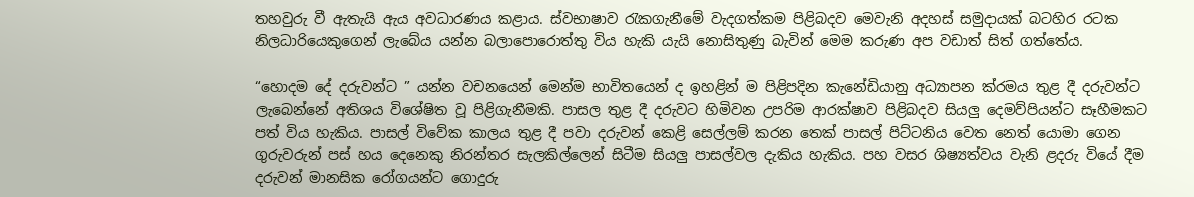තහවුරු වී ඇතැයි ඇය අවධාරණය කළාය. ස්වභාෂාව රැකගැනීමේ වැදගත්කම පිළිබදව මෙවැනි අදහස් සමුදායක් බටහිර රටක නිලධාරියෙකුගෙන් ලැබේය යන්න බලාපොරොත්තු විය හැකි යැයි නොසිතුණු බැවින් මෙම කරුණ අප වඩාත් සිත් ගත්තේය.

“හොදම දේ දරුවන්ට ” යන්න වචනයෙන් මෙන්ම භාවිතයෙන් ද ඉහළින් ම පිළිපදින කැනේඩියානු අධ්‍යාපන ක්රමය තුළ දී දරුවන්ට ලැබෙන්නේ අතිශය විශේෂිත වූ පිළිගැනීමකි. පාසල තුළ දී දරුවට හිමිවන උපරිම ආරක්ෂාව පිළිබදව සියලු දෙමව්පියන්ට සෑහීමකට පත් විය හැකිය. පාසල් විවේක කාලය තුළ දී පවා දරුවන් කෙළි සෙල්ලම් කරන තෙක් පාසල් පිට්ටනිය වෙත නෙත් යොමා ගෙන ගුරුවරුන් පස් හය දෙනෙකු නිරන්තර සැලකිල්ලෙන් සිටීම සියලු පාසල්වල දැකිය හැකිය. පහ වසර ශිෂ්‍යත්වය වැනි ළදරු වියේ දීම දරුවන් මානසික රෝගයන්ට ගොදුරු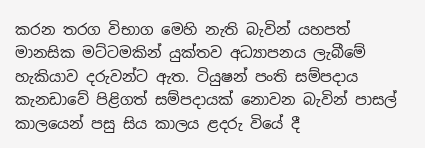කරන තරග විභාග මෙහි නැති බැවින් යහපත් මානසික මට්ටමකින් යුක්තව අධ්‍යාපනය ලැබීමේ හැකියාව දරුවන්ට ඇත. ටියුෂන් පංති සම්පදාය කැනඩාවේ පිළිගත් සම්පදායක් නොවන බැවින් පාසල් කාලයෙන් පසු සිය කාලය ළදරු වියේ දී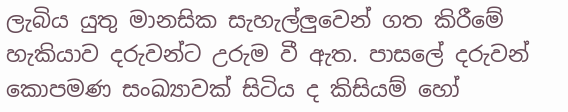ලැබිය යුතු මානසික සැහැල්ලුවෙන් ගත කිරීමේ හැකියාව දරුවන්ට උරුම වී ඇත. පාසලේ දරුවන් කොපමණ සංඛ්‍යාවක් සිටිය ද කිසියම් හෝ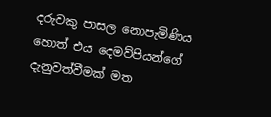දරුවකු පාසල නොපැමිණිය හොත් එය දෙමව්පියන්ගේ දැනුවත්වීමක් මත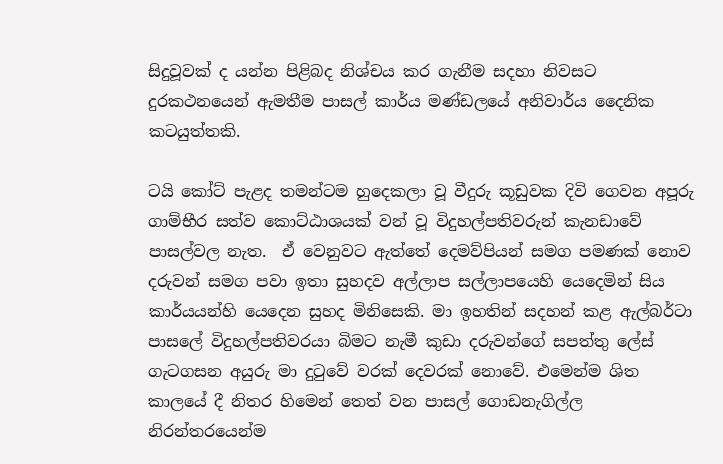සිදුවූවක් ද යන්න පිළිබද නිශ්චය කර ගැනීම සදහා නිවසට දුරකථනයෙන් ඇමතීම පාසල් කාර්ය මණ්ඩලයේ අනිවාර්ය දෛනික කටයුත්තකි.

ටයි කෝට් පැළද තමන්ටම හුදෙකලා වූ වීදුරු කූඩුවක දිවි ගෙවන අපූරු ගාම්භීර සත්ව කොට්ඨාශයක් වන් වූ විදුහල්පතිවරුන් කැනඩාවේ පාසල්වල නැත.  ඒ වෙනුවට ඇත්තේ දෙමව්පියන් සමග පමණක් නොව දරුවන් සමග පවා ඉතා සුහදව අල්ලාප සල්ලාපයෙහි යෙදෙමින් සිය කාර්යයන්හි යෙදෙන සුහද මිනිසෙකි. මා ඉහතින් සදහන් කළ ඇල්බර්ටා පාසලේ විදුහල්පතිවරයා බිමට නැමී කුඩා දරුවන්ගේ සපත්තු ලේස් ගැටගසන අයුරු මා දුටුවේ වරක් දෙවරක් නොවේ. එමෙන්ම ශිත කාලයේ දී නිතර හිමෙන් තෙත් වන පාසල් ගොඩනැගිල්ල නිරන්තරයෙන්ම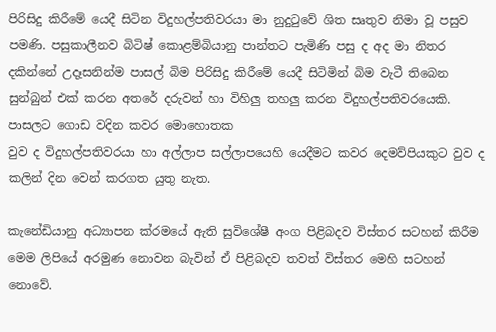පිරිසිදු කිරීමේ යෙදී සිටින විදුහල්පතිවරයා මා නුදුටුවේ ශිත සෘතුව නිමා වූ පසුව පමණි. පසුකාලීනව බිටිෂ් කොළම්බියානු පාන්තට පැමිණි පසු ද අද මා නිතර දකින්නේ උදෑසනින්ම පාසල් බිම පිරිසිදු කිරීමේ යෙදී සිටිමින් බිම වැටී තිබෙන සුන්බුන් එක් කරන අතරේ දරුවන් හා විහිලු තහලු කරන විදුහල්පතිවරයෙකි. පාසලට ගොඩ වදින කවර මොහොතක
වුව ද විදුහල්පතිවරයා හා අල්ලාප සල්ලාපයෙහි යෙදීමට කවර දෙමව්පියකුට වුව ද කලින් දින වෙන් කරගත යුතු නැත.

කැනේඩියානු අධ්‍යාපන ක්රමයේ ඇති සුවිශේෂී අංග පිළිබදව විස්තර සටහන් කිරීම මෙම ලිපියේ අරමුණ නොවන බැවින් ඒ පිළිබදව තවත් විස්තර මෙහි සටහන් නොවේ.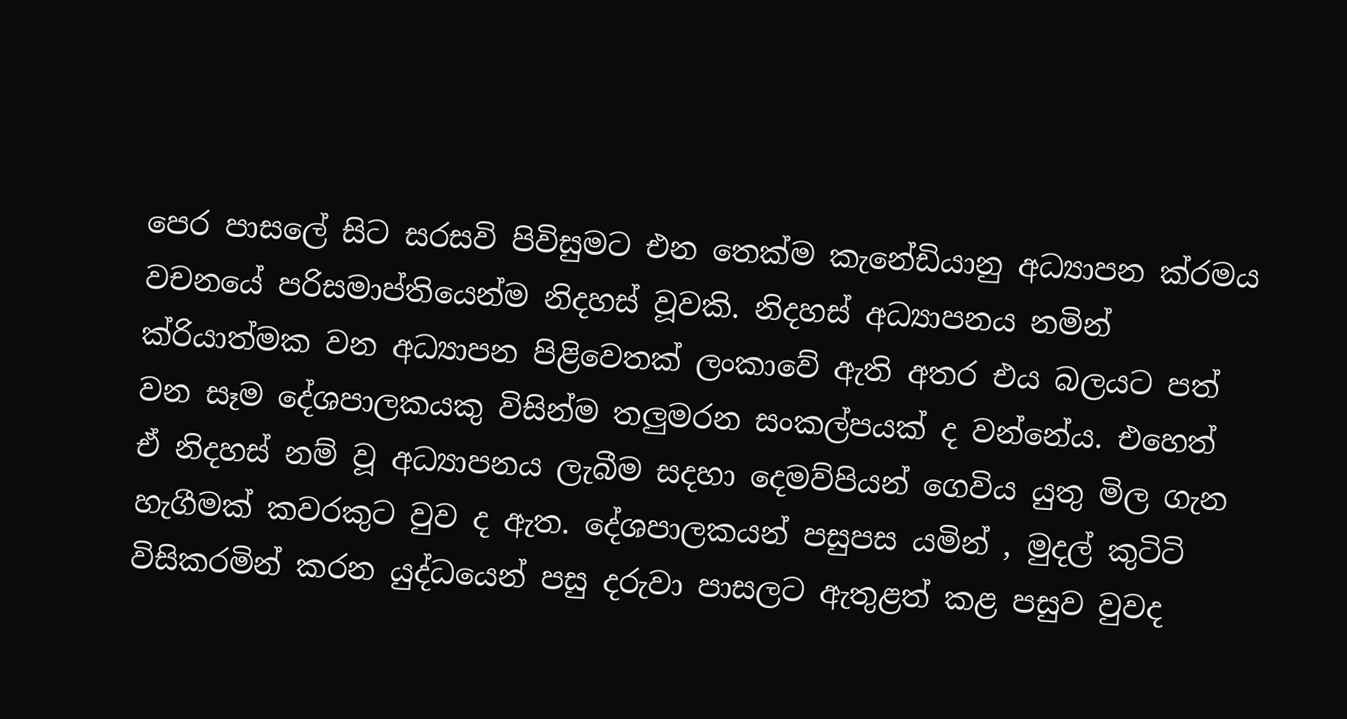පෙර පාසලේ සිට සරසවි පිවිසුමට එන තෙක්ම කැනේඩියානු අධ්‍යාපන ක්රමය වචනයේ පරිසමාප්තියෙන්ම නිදහස් වූවකි. නිදහස් අධ්‍යාපනය නමින් ක්රියාත්මක වන අධ්‍යාපන පිළිවෙතක් ලංකාවේ ඇති අතර එය බලයට පත් වන සෑම දේශපාලකයකු විසින්ම තලුමරන සංකල්පයක් ද වන්නේය. එහෙත් ඒ නිදහස් නම් වූ අධ්‍යාපනය ලැබීම සදහා දෙමව්පියන් ගෙවිය යුතු මිල ගැන හැගීමක් කවරකුට වුව ද ඇත. දේශපාලකයන් පසුපස යමින් , මුදල් කුටිටි විසිකරමින් කරන යුද්ධයෙන් පසු දරුවා පාසලට ඇතුළත් කළ පසුව වුවද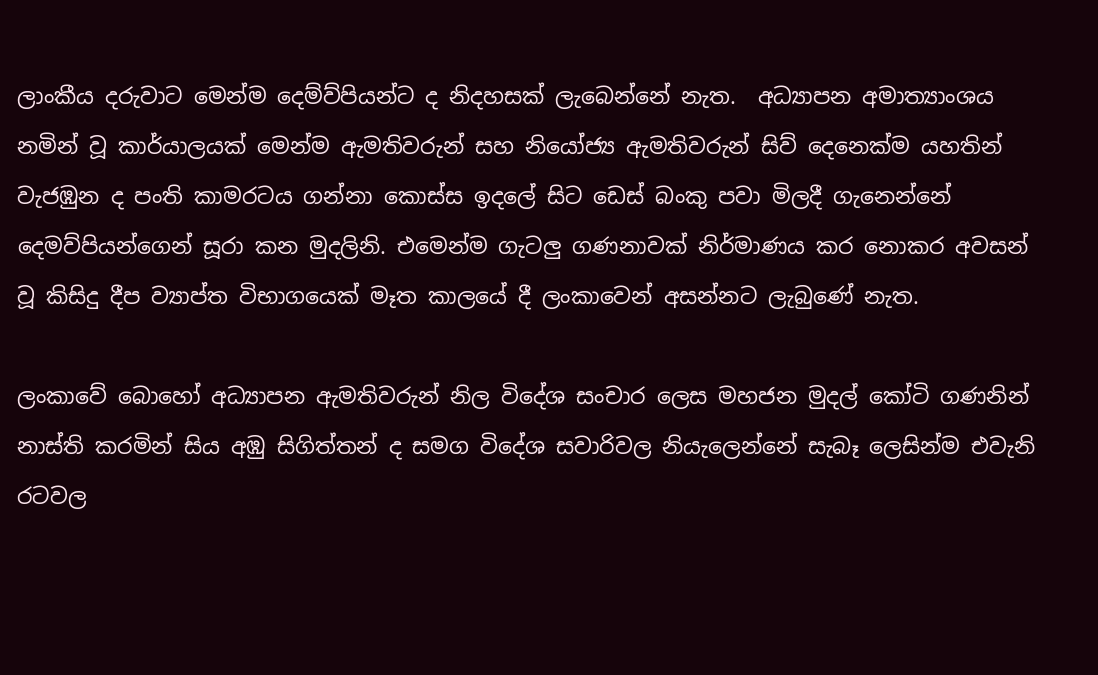ලාංකීය දරුවාට මෙන්ම දෙම්ව්පියන්ට ද නිදහසක් ලැබෙන්නේ නැත.  අධ්‍යාපන අමාත්‍යාංශය නමින් වූ කාර්යාලයක් මෙන්ම ඇමතිවරුන් සහ නියෝජ්‍ය ඇමතිවරුන් සිව් දෙනෙක්ම යහතින් වැජඹුන ද පංති කාමරටය ගන්නා කොස්ස ඉදලේ සිට ඩෙස් බංකු පවා මිලදී ගැනෙන්නේ දෙමව්පියන්ගෙන් සූරා කන මුදලිනි. එමෙන්ම ගැටලු ගණනාවක් නිර්මාණය කර නොකර අවසන් වූ කිසිදු දීප ව්‍යාප්ත විභාගයෙක් මෑත කාලයේ දී ලංකාවෙන් අසන්නට ලැබුණේ නැත.

ලංකාවේ බොහෝ අධ්‍යාපන ඇමතිවරුන් නිල විදේශ සංචාර ලෙස මහජන මුදල් කෝටි ගණනින් නාස්ති කරමින් සිය අඹු සිගිත්තන් ද සමග විදේශ සවාරිවල නියැලෙන්නේ සැබෑ ලෙසින්ම එවැනි රටවල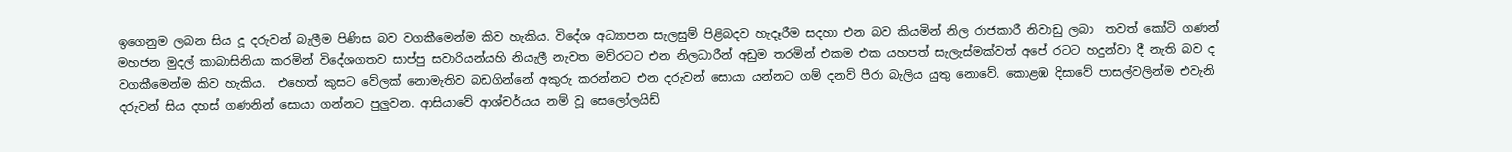ඉගෙනුම ලබන සිය දූ දරුවන් බැලීම පිණිස බව වගකීමෙන්ම කිව හැකිය. විදේශ අධ්‍යාපන සැලසුම් පිළිබදව හැදෑරීම සදහා එන බව කියමින් නිල රාජකාරී නිවාඩු ලබා  තවත් කෝටි ගණන් මහජන මුදල් කාබාසිනියා කරමින් විදේශගතව සාප්පු සවාරියන්යහි නියැලී නැවත මව්රටට එන නිලධාරීන් අඩුම තරමින් එකම එක යහපත් සැලැස්මක්වත් අපේ රටට හදුන්වා දී නැති බව ද වගකීමෙන්ම කිව හැකිය.  එහෙත් කුසට වේලක් නොමැතිව බඩගින්නේ අකුරු කරන්නට එන දරුවන් සොයා යන්නට ගම් දනව් පීරා බැලිය යුතු නොවේ. කොළඹ දිසාවේ පාසල්වලින්ම එවැනි දරුවන් සිය දහස් ගණනින් සොයා ගන්නට පුලුවන. ආසියාවේ ආශ්චර්යය නම් වූ සෙලෝලයිඩ්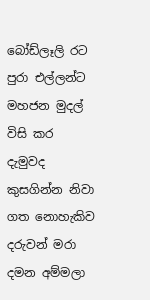බෝඩ්ලෑලි රට පුරා එල්ලන්ට මහජන මුදල් විසි කර දැමුවද කුසගින්න නිවා ගත නොහැකිව දරුවන් මරා දමන අම්මලා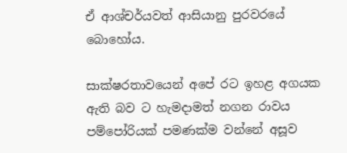ඒ ආශ්චර්යවත් ආසියානු පුරවරයේ බොහෝය.

සාක්ෂරතාවයෙන් අපේ රට ඉහළ අගයක ඇති බව ට හැමදාමත් නගන රාවය පම්පෝරියක් පමණක්ම වන්නේ අසූව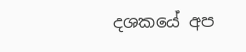දශකයේ අප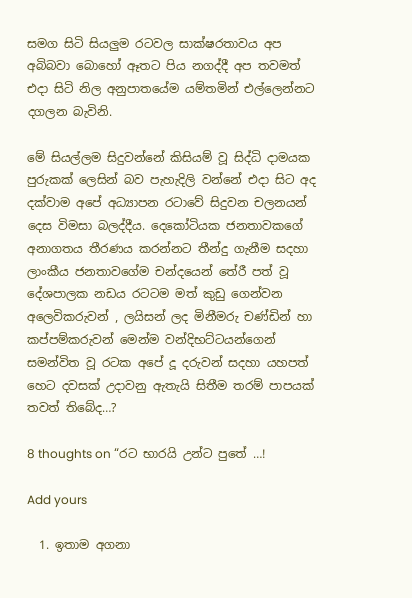සමග සිටි සියලුම රටවල සාක්ෂරතාවය අප අබිබවා බොහෝ ඈතට පිය නගද්දී අප තවමත් එදා සිටි නිල අනුපාතයේම යම්තමින් එල්ලෙන්නට දගලන බැවිනි.

මේ සියල්ලම සිදුවන්නේ කිසියම් වූ සිද්ධි දාමයක පුරුකක් ලෙසින් බව පැහැදිලි වන්නේ එදා සිට අද දක්වාම අපේ අධ්‍යාපන රටාවේ සිදුවන චලනයන් දෙස විමසා බලද්දීය. දෙකෝටියක ජනතාවකගේ අනාගතය තීරණය කරන්නට තීන්දු ගැනීම සදහා ලාංකීය ජනතාවගේම චන්දයෙන් තේරී පත් වූ දේශපාලක නඩය රටටම මත් කුඩු ගෙන්වන අලෙවිකරුවන් , ලයිසන් ලද මිනීමරු චණ්ඩින් හා කප්පම්කරුවන් මෙන්ම වන්දිභට්ටයන්ගෙන් සමන්විත වූ රටක අපේ දූ දරුවන් සදහා යහපත් හෙට දවසක් උදාවනු ඇතැයි සිතීම තරම් පාපයක් තවත් තිබේද…?

8 thoughts on “රට භාරයි උන්ට පුතේ …!

Add yours

  1. ඉතාම අගනා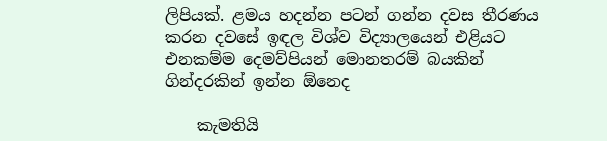ලිපියක්. ළමය හදන්න පටන් ගන්න දවස තීරණය කරන දවසේ ඉඳල විශ්ව විද්‍යාලයෙන් එළියට එනකම්ම දෙමව්පියන් මොනතරම් බයකින් ගින්දරකින් ඉන්න ඕනෙද

    කැමතියි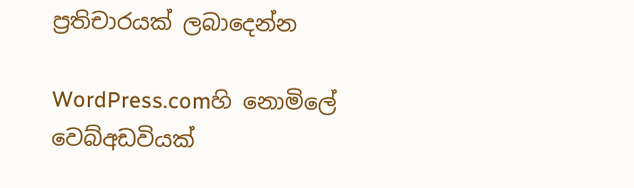ප්‍රතිචාරයක් ලබාදෙන්න

WordPress.comහි නොමිලේ වෙබ්අඩවියක්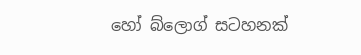හෝ බ්ලොග් සටහනක්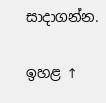සාදාගන්න.

ඉහළ ↑